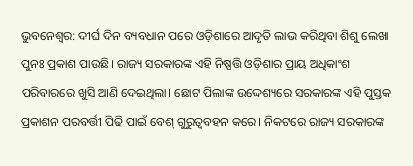ଭୁବନେଶ୍ବର: ଦୀର୍ଘ ଦିନ ବ୍ୟବଧାନ ପରେ ଓଡ଼ିଶାରେ ଆଦୃତି ଲାଭ କରିଥିବା ଶିଶୁ ଲେଖା ପୁନଃ ପ୍ରକାଶ ପାଉଛି। ରାଜ୍ୟ ସରକାରଙ୍କ ଏହି ନିଷ୍ପତ୍ତି ଓଡ଼ିଶାର ପ୍ରାୟ ଅଧିକାଂଶ ପରିବାରରେ ଖୁସି ଆଣି ଦେଇଥିଲା। ଛୋଟ ପିଲାଙ୍କ ଉଦ୍ଦେଶ୍ୟରେ ସରକାରଙ୍କ ଏହି ପୁସ୍ତକ ପ୍ରକାଶନ ପରବର୍ତ୍ତୀ ପିଢି ପାଇଁ ବେଶ୍ ଗୁରୁତ୍ବବହନ କରେ। ନିକଟରେ ରାଜ୍ୟ ସରକାରଙ୍କ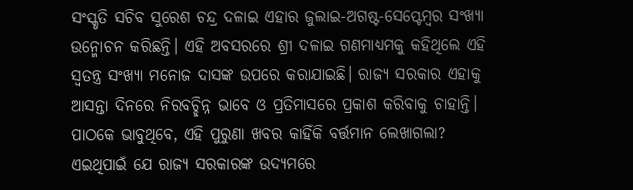ସଂସ୍କୃତି ସଚିବ ସୁରେଶ ଚନ୍ଦ୍ର ଦଳାଇ ଏହାର ଜୁଲାଇ-ଅଗଷ୍ଟ-ସେପ୍ଟେମ୍ବର ସଂଖ୍ୟା ଉନ୍ମୋଚନ କରିଛନ୍ତି। ଏହି ଅବସରରେ ଶ୍ରୀ ଦଳାଇ ଗଣମାଧ୍ୟମକୁ କହିଥିଲେ ଏହି ସ୍ବତନ୍ତ୍ର ସଂଖ୍ୟା ମନୋଜ ଦାସଙ୍କ ଉପରେ କରାଯାଇଛି। ରାଜ୍ୟ ସରକାର ଏହାକୁ ଆସନ୍ତା ଦିନରେ ନିରବଚ୍ଛିନ୍ନ ଭାବେ ଓ ପ୍ରତିମାସରେ ପ୍ରକାଶ କରିବାକୁ ଚାହାନ୍ତି।
ପାଠକେ ଭାବୁଥିବେ, ଏହି ପୁରୁଣା ଖବର କାହିଁକି ବର୍ତ୍ତମାନ ଲେଖାଗଲା?
ଏଇଥିପାଇଁ ଯେ ରାଜ୍ୟ ସରକାରଙ୍କ ଉଦ୍ୟମରେ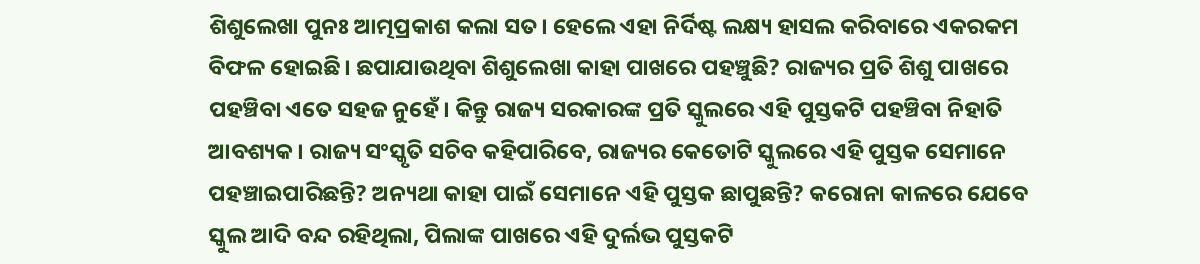ଶିଶୁଲେଖା ପୁନଃ ଆତ୍ମପ୍ରକାଶ କଲା ସତ। ହେଲେ ଏହା ନିର୍ଦିଷ୍ଟ ଲକ୍ଷ୍ୟ ହାସଲ କରିବାରେ ଏକରକମ ବିଫଳ ହୋଇଛି। ଛପାଯାଉଥିବା ଶିଶୁଲେଖା କାହା ପାଖରେ ପହଞ୍ଚୁଛି? ରାଜ୍ୟର ପ୍ରତି ଶିଶୁ ପାଖରେ ପହଞ୍ଚିବା ଏତେ ସହଜ ନୁହେଁ। କିନ୍ତୁ ରାଜ୍ୟ ସରକାରଙ୍କ ପ୍ରତି ସ୍କୁଲରେ ଏହି ପୁସ୍ତକଟି ପହଞ୍ଚିବା ନିହାତି ଆବଶ୍ୟକ। ରାଜ୍ୟ ସଂସ୍କୃତି ସଚିବ କହିପାରିବେ, ରାଜ୍ୟର କେତୋଟି ସ୍କୁଲରେ ଏହି ପୁସ୍ତକ ସେମାନେ ପହଞ୍ଚାଇପାରିଛନ୍ତି? ଅନ୍ୟଥା କାହା ପାଇଁ ସେମାନେ ଏହି ପୁସ୍ତକ ଛାପୁଛନ୍ତି? କରୋନା କାଳରେ ଯେବେ ସ୍କୁଲ ଆଦି ବନ୍ଦ ରହିଥିଲା, ପିଲାଙ୍କ ପାଖରେ ଏହି ଦୁର୍ଲଭ ପୁସ୍ତକଟି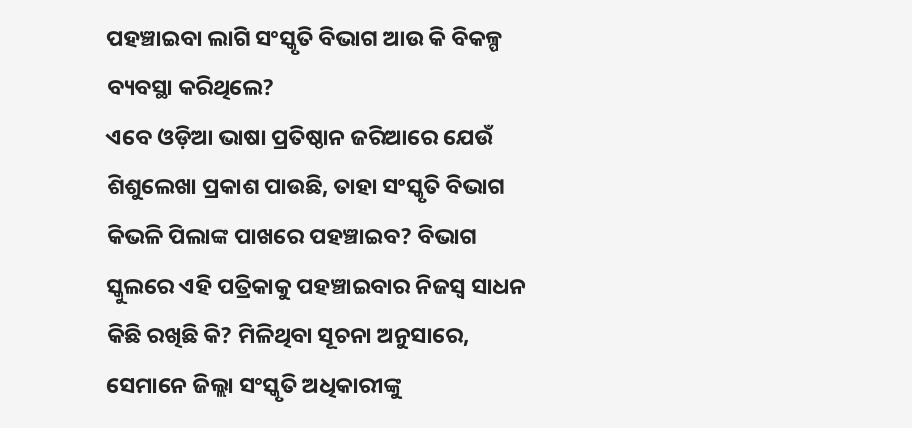ପହଞ୍ଚାଇବା ଲାଗି ସଂସ୍କୃତି ବିଭାଗ ଆଉ କି ବିକଳ୍ପ ବ୍ୟବସ୍ଥା କରିଥିଲେ?
ଏବେ ଓଡ଼ିଆ ଭାଷା ପ୍ରତିଷ୍ଠାନ ଜରିଆରେ ଯେଉଁ ଶିଶୁଲେଖା ପ୍ରକାଶ ପାଉଛି, ତାହା ସଂସ୍କୃତି ବିଭାଗ କିଭଳି ପିଲାଙ୍କ ପାଖରେ ପହଞ୍ଚାଇବ? ବିଭାଗ ସ୍କୁଲରେ ଏହି ପତ୍ରିକାକୁ ପହଞ୍ଚାଇବାର ନିଜସ୍ବ ସାଧନ କିଛି ରଖିଛି କି? ମିଳିଥିବା ସୂଚନା ଅନୁସାରେ, ସେମାନେ ଜିଲ୍ଲା ସଂସ୍କୃତି ଅଧିକାରୀଙ୍କୁ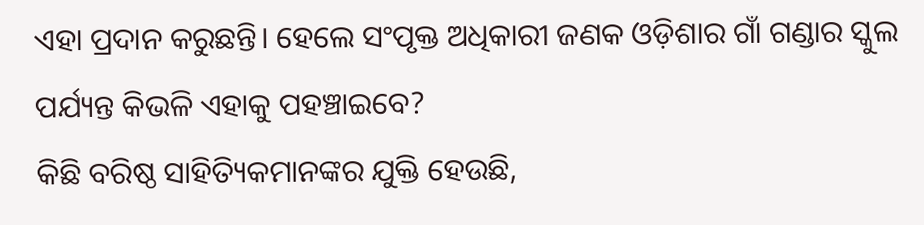ଏହା ପ୍ରଦାନ କରୁଛନ୍ତି। ହେଲେ ସଂପୃକ୍ତ ଅଧିକାରୀ ଜଣକ ଓଡ଼ିଶାର ଗାଁ ଗଣ୍ଡାର ସ୍କୁଲ ପର୍ଯ୍ୟନ୍ତ କିଭଳି ଏହାକୁ ପହଞ୍ଚାଇବେ?
କିଛି ବରିଷ୍ଠ ସାହିତ୍ୟିକମାନଙ୍କର ଯୁକ୍ତି ହେଉଛି,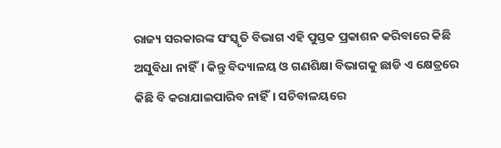ରାଜ୍ୟ ସରକାରଙ୍କ ସଂସ୍କୃତି ବିଭାଗ ଏହି ପୁସ୍ତକ ପ୍ରକାଶନ କରିବାରେ କିଛି ଅସୁବିଧା ନାହିଁ। କିନ୍ତୁ ବିଦ୍ୟାଳୟ ଓ ଗଣଶିକ୍ଷା ବିଭାଗକୁ ଛାଡି ଏ କ୍ଷେତ୍ରରେ କିଛି ବି କରାଯାଇପାରିବ ନାହିଁ। ସଚିବାଳୟରେ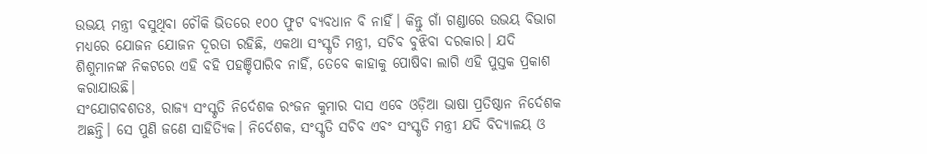ଉଭୟ ମନ୍ତ୍ରୀ ବସୁଥିବା ଚୌକି ଭିତରେ ୧୦୦ ଫୁଟ ବ୍ଯବଧାନ ବି ନାହିଁ। କିନ୍ତୁ ଗାଁ ଗଣ୍ଡାରେ ଉଭୟ ବିଭାଗ ମଧ୍ୟରେ ଯୋଜନ ଯୋଜନ ଦୂରତା ରହିଛି, ଏକଥା ସଂସ୍କୃତି ମନ୍ତ୍ରୀ, ସଚିବ ବୁଝିବା ଦରକାର। ଯଦି ଶିଶୁମାନଙ୍କ ନିକଟରେ ଏହି ବହି ପହଞ୍ଚିପାରିବ ନାହିଁ, ତେବେ କାହାକୁ ପୋଷିବା ଲାଗି ଏହି ପୁସ୍ତକ ପ୍ରକାଶ କରାଯାଉଛି।
ସଂଯୋଗବଶତଃ, ରାଜ୍ୟ ସଂସ୍କୃତି ନିର୍ଦେଶକ ରଂଜନ କୁମାର ଦାସ ଏବେ ଓଡ଼ିଆ ଭାଷା ପ୍ରତିଷ୍ଠାନ ନିର୍ଦେଶକ ଅଛନ୍ତି। ସେ ପୁଣି ଜଣେ ସାହିତ୍ୟିକ। ନିର୍ଦେଶକ, ସଂସ୍କୃତି ସଚିବ ଏବଂ ସଂସ୍କୃତି ମନ୍ତ୍ରୀ ଯଦି ବିଦ୍ୟାଳୟ ଓ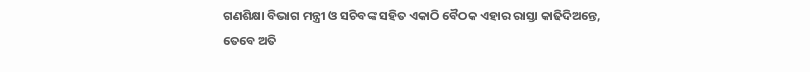ଗଣଶିକ୍ଷା ବିଭାଗ ମନ୍ତ୍ରୀ ଓ ସଚିବଙ୍କ ସହିତ ଏକାଠି ବୈଠକ ଏହାର ରାସ୍ତା କାଢିଦିଅନ୍ତେ, ତେବେ ଅତି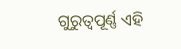ଗୁରୁତ୍ବପୂର୍ଣ୍ଣ ଏହି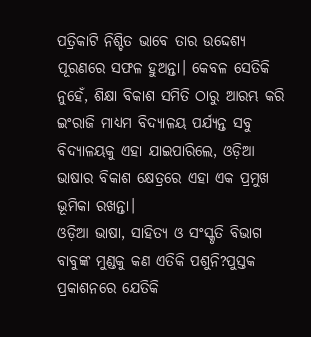ପତ୍ରିକାଟି ନିଶ୍ଚିତ ଭାବେ ତାର ଉଦ୍ଦେଶ୍ୟ ପୂରଣରେ ସଫଳ ହୁଅନ୍ତା। କେବଳ ସେତିକି ନୁହେଁ, ଶିକ୍ଷା ବିକାଶ ସମିତି ଠାରୁ ଆରମ୍ଭ କରି ଇଂରାଜି ମାଧ୍ୟମ ବିଦ୍ୟାଳୟ ପର୍ଯ୍ୟନ୍ତ ସବୁ ବିଦ୍ଯାଳୟକୁ ଏହା ଯାଇପାରିଲେ, ଓଡ଼ିଆ ଭାଷାର ବିକାଶ କ୍ଷେତ୍ରରେ ଏହା ଏକ ପ୍ରମୁଖ ଭୂମିକା ରଖନ୍ତା।
ଓଡ଼ିଆ ଭାଷା, ସାହିତ୍ୟ ଓ ସଂସ୍କୃତି ବିଭାଗ ବାବୁଙ୍କ ମୁଣ୍ଡକୁ କଣ ଏତିକି ପଶୁନି?ପୁସ୍ତକ ପ୍ରକାଶନରେ ଯେତିକି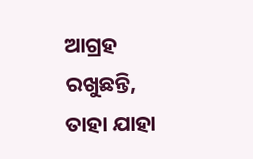ଆଗ୍ରହ ରଖୁଛନ୍ତି, ତାହା ଯାହା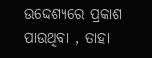ଉଦ୍ଦେଶ୍ୟରେ ପ୍ରକାଶ ପାଉଥିବା , ତାହା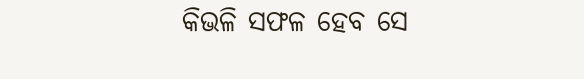କିଭଳି ସଫଳ ହେବ ସେ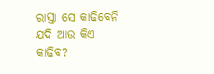ରାସ୍ତା ସେ କାଢିବେନି ଯଦି ଆଉ କିଏ କାଢିବ?